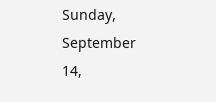Sunday, September 14,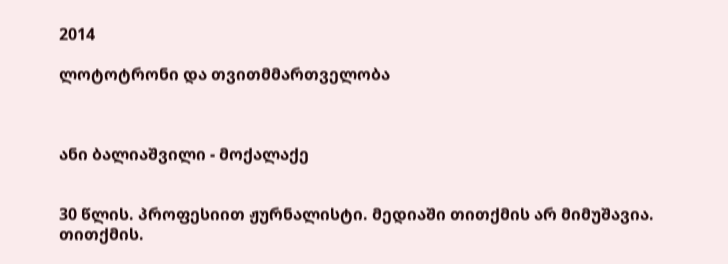2014

ლოტოტრონი და თვითმმართველობა



ანი ბალიაშვილი - მოქალაქე


30 წლის. პროფესიით ჟურნალისტი. მედიაში თითქმის არ მიმუშავია. თითქმის.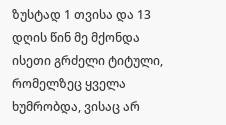ზუსტად 1 თვისა და 13 დღის წინ მე მქონდა ისეთი გრძელი ტიტული, რომელზეც ყველა ხუმრობდა, ვისაც არ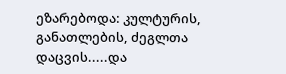ეზარებოდა: კულტურის, განათლების, ძეგლთა დაცვის.....და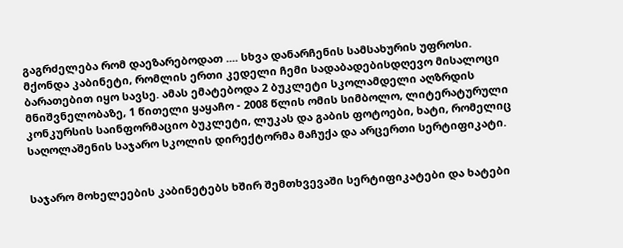გაგრძელება რომ დაეზარებოდათ .... სხვა დანარჩენის სამსახურის უფროსი.
მქონდა კაბინეტი, რომლის ერთი კედელი ჩემი სადაბადებისდღევო მისალოცი ბარათებით იყო სავსე. ამას ემატებოდა 2 ბუკლეტი სკოლამდელი აღზრდის მნიშვნელობაზე, 1 წითელი ყაყაჩო - 2008 წლის ომის სიმბოლო, ლიტერატურული კონკურსის საინფორმაციო ბუკლეტი, ლუკას და გაბის ფოტოები, ხატი, რომელიც საღოლაშენის საჯარო სკოლის დირექტორმა მაჩუქა და არცერთი სერტიფიკატი.


საჯარო მოხელეების კაბინეტებს ხშირ შემთხვევაში სერტიფიკატები და ხატები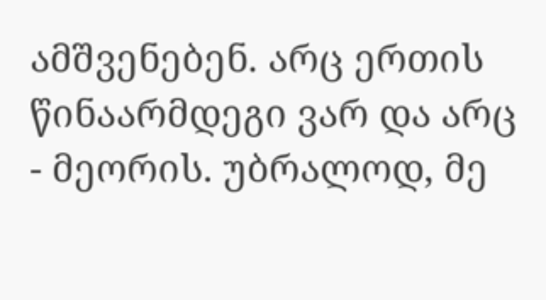ამშვენებენ. არც ერთის წინაარმდეგი ვარ და არც - მეორის. უბრალოდ, მე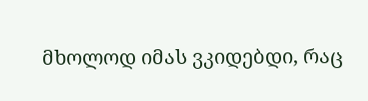მხოლოდ იმას ვკიდებდი, რაც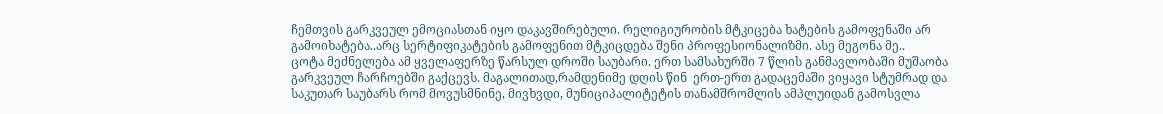ჩემთვის გარკვეულ ემოციასთან იყო დაკავშირებული. რელიგიურობის მტკიცება ხატების გამოფენაში არ გამოიხატება..არც სერტიფიკატების გამოფენით მტკიცდება შენი პროფესიონალიზმი. ასე მეგონა მე..
ცოტა მეძნელება ამ ყველაფერზე წარსულ დროში საუბარი. ერთ სამსახურში 7 წლის განმავლობაში მუშაობა გარკვეულ ჩარჩოებში გაქცევს. მაგალითად,რამდენიმე დღის წინ  ერთ-ერთ გადაცემაში ვიყავი სტუმრად და საკუთარ საუბარს რომ მოვუსმნინე, მივხვდი, მუნიციპალიტეტის თანამშრომლის ამპლუიდან გამოსვლა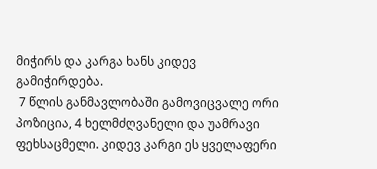მიჭირს და კარგა ხანს კიდევ გამიჭირდება.
 7 წლის განმავლობაში გამოვიცვალე ორი პოზიცია, 4 ხელმძღვანელი და უამრავი ფეხსაცმელი. კიდევ კარგი ეს ყველაფერი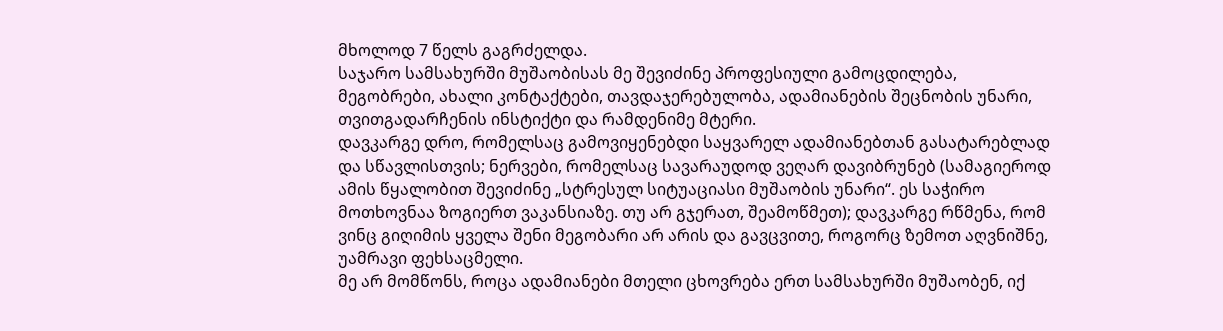მხოლოდ 7 წელს გაგრძელდა.
საჯარო სამსახურში მუშაობისას მე შევიძინე პროფესიული გამოცდილება, მეგობრები, ახალი კონტაქტები, თავდაჯერებულობა, ადამიანების შეცნობის უნარი, თვითგადარჩენის ინსტიქტი და რამდენიმე მტერი.
დავკარგე დრო, რომელსაც გამოვიყენებდი საყვარელ ადამიანებთან გასატარებლად და სწავლისთვის; ნერვები, რომელსაც სავარაუდოდ ვეღარ დავიბრუნებ (სამაგიეროდ ამის წყალობით შევიძინე „სტრესულ სიტუაციასი მუშაობის უნარი“. ეს საჭირო მოთხოვნაა ზოგიერთ ვაკანსიაზე. თუ არ გჯერათ, შეამოწმეთ); დავკარგე რწმენა, რომ ვინც გიღიმის ყველა შენი მეგობარი არ არის და გავცვითე, როგორც ზემოთ აღვნიშნე, უამრავი ფეხსაცმელი.
მე არ მომწონს, როცა ადამიანები მთელი ცხოვრება ერთ სამსახურში მუშაობენ, იქ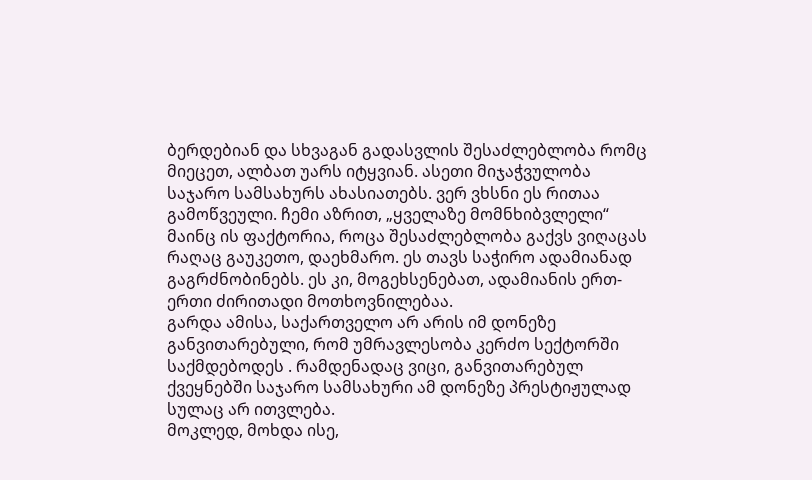ბერდებიან და სხვაგან გადასვლის შესაძლებლობა რომც მიეცეთ, ალბათ უარს იტყვიან. ასეთი მიჯაჭვულობა საჯარო სამსახურს ახასიათებს. ვერ ვხსნი ეს რითაა გამოწვეული. ჩემი აზრით, „ყველაზე მომნხიბვლელი“ მაინც ის ფაქტორია, როცა შესაძლებლობა გაქვს ვიღაცას რაღაც გაუკეთო, დაეხმარო. ეს თავს საჭირო ადამიანად გაგრძნობინებს. ეს კი, მოგეხსენებათ, ადამიანის ერთ-ერთი ძირითადი მოთხოვნილებაა.
გარდა ამისა, საქართველო არ არის იმ დონეზე განვითარებული, რომ უმრავლესობა კერძო სექტორში საქმდებოდეს . რამდენადაც ვიცი, განვითარებულ ქვეყნებში საჯარო სამსახური ამ დონეზე პრესტიჟულად სულაც არ ითვლება.
მოკლედ, მოხდა ისე,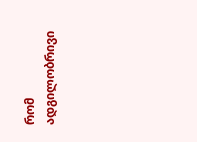რომ ადგილობრივი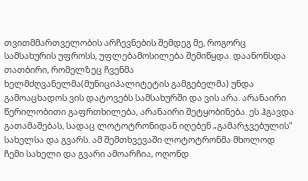თვითმმართველობის არჩევნების შემდეგ მე, როგორც სამსახურის უფროსს, უფლებამოსილება შემიწყდა. დაანონსდა თათბირი, რომელზეც ჩვენმა ხელმძღვანელმა(მუნიციპალიტეტის გამგებელმა) უნდა გამოაცხადოს ვის დატოვებს სამსახურში და ვის არა. არანაირი წერილობითი გაფრთხილება, არანაირი შეტყობინება. ეს ჰგავდა გათამაშებას, სადაც ლოტოტრონიდან იღებენ „გამარჯვებულის“ სახელსა და გვარს. ამ შემთხვევაში ლოტოტრონმა მხოლოდ ჩემი სახელი და გვარი ამოარჩია, ოღონდ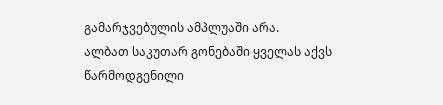გამარჯვებულის ამპლუაში არა.
ალბათ საკუთარ გონებაში ყველას აქვს წარმოდგენილი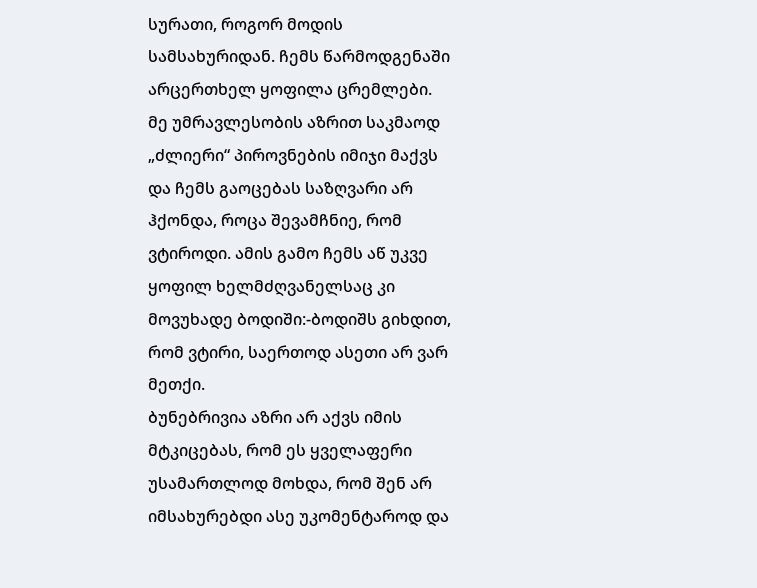სურათი, როგორ მოდის სამსახურიდან. ჩემს წარმოდგენაში არცერთხელ ყოფილა ცრემლები. მე უმრავლესობის აზრით საკმაოდ „ძლიერი“ პიროვნების იმიჯი მაქვს და ჩემს გაოცებას საზღვარი არ ჰქონდა, როცა შევამჩნიე, რომ ვტიროდი. ამის გამო ჩემს აწ უკვე ყოფილ ხელმძღვანელსაც კი მოვუხადე ბოდიში:-ბოდიშს გიხდით, რომ ვტირი, საერთოდ ასეთი არ ვარ მეთქი.
ბუნებრივია აზრი არ აქვს იმის მტკიცებას, რომ ეს ყველაფერი უსამართლოდ მოხდა, რომ შენ არ იმსახურებდი ასე უკომენტაროდ და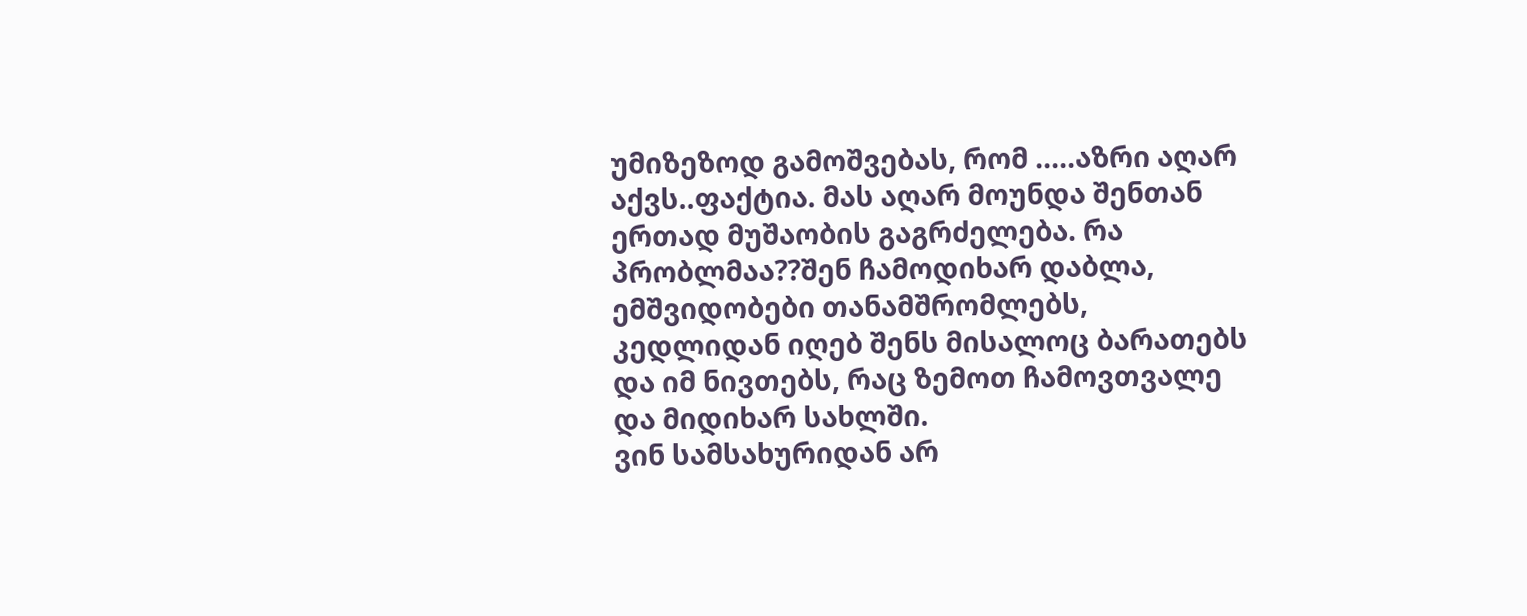უმიზეზოდ გამოშვებას, რომ .....აზრი აღარ აქვს..ფაქტია. მას აღარ მოუნდა შენთან ერთად მუშაობის გაგრძელება. რა პრობლმაა??შენ ჩამოდიხარ დაბლა, ემშვიდობები თანამშრომლებს, კედლიდან იღებ შენს მისალოც ბარათებს და იმ ნივთებს, რაც ზემოთ ჩამოვთვალე და მიდიხარ სახლში.
ვინ სამსახურიდან არ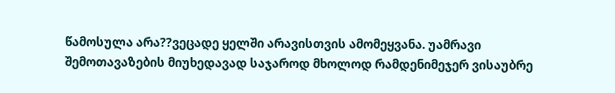წამოსულა არა??ვეცადე ყელში არავისთვის ამომეყვანა. უამრავი შემოთავაზების მიუხედავად საჯაროდ მხოლოდ რამდენიმეჯერ ვისაუბრე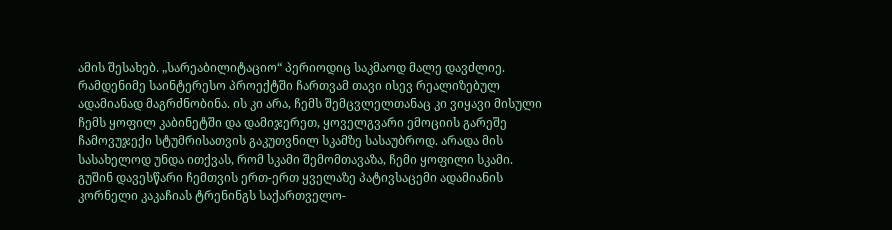ამის შესახებ. „სარეაბილიტაციო“ პერიოდიც საკმაოდ მალე დავძლიე. რამდენიმე საინტერესო პროექტში ჩართვამ თავი ისევ რეალიზებულ ადამიანად მაგრძნობინა. ის კი არა, ჩემს შემცვლელთანაც კი ვიყავი მისული ჩემს ყოფილ კაბინეტში და დამიჯერეთ, ყოველგვარი ემოციის გარეშე ჩამოვუჯექი სტუმრისათვის გაკუთვნილ სკამზე სასაუბროდ. არადა მის სასახელოდ უნდა ითქვას, რომ სკამი შემომთავაზა, ჩემი ყოფილი სკამი.
გუშინ დავესწარი ჩემთვის ერთ-ერთ ყველაზე პატივსაცემი ადამიანის კორნელი კაკაჩიას ტრენინგს საქართველო-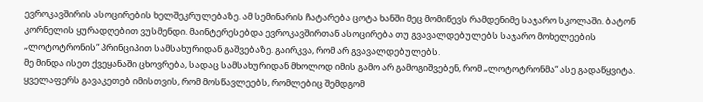ევროკავშირის ასოცირების ხელშეკრულებაზე. ამ სემინარის ჩატარება ცოტა ხანში მეც მომიწევს რამდენიმე საჯარო სკოლაში. ბატონ კორნელის ყურადღებით ვუსმენდი. მაინტერესებდა ევროკავშირთან ასოცირება თუ გვავალდებულებს საჯარო მოხელეების „ლოტოტრონის“ პრინციპით სამსახურიდან გაშვებაზე. გაირკვა, რომ არ გვავალდებულებს.
მე მინდა ისეთ ქვეყანაში ცხოვრება, სადაც სამსახურიდან მხოლოდ იმის გამო არ გამოგიშვებენ, რომ „ლოტოტრონმა“ ასე გადაწყვიტა. ყველაფერს გავაკეთებ იმისთვის, რომ მოსწავლეებს, რომლებიც შემდგომ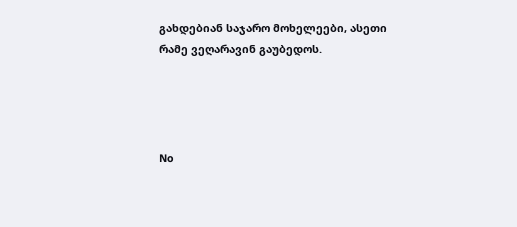გახდებიან საჯარო მოხელეები, ასეთი რამე ვეღარავინ გაუბედოს.




No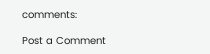comments:

Post a Comment